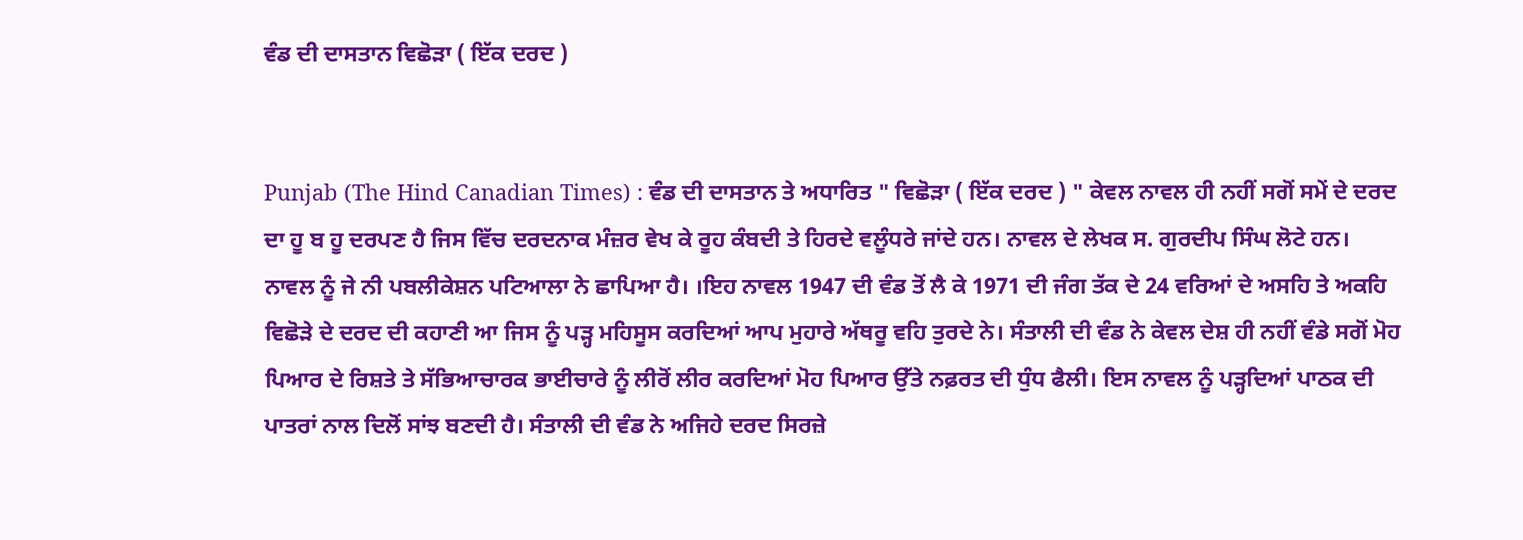ਵੰਡ ਦੀ ਦਾਸਤਾਨ ਵਿਛੋੜਾ ( ਇੱਕ ਦਰਦ )


Punjab (The Hind Canadian Times) : ਵੰਡ ਦੀ ਦਾਸਤਾਨ ਤੇ ਅਧਾਰਿਤ " ਵਿਛੋੜਾ ( ਇੱਕ ਦਰਦ ) " ਕੇਵਲ ਨਾਵਲ ਹੀ ਨਹੀਂ ਸਗੋਂ ਸਮੇਂ ਦੇ ਦਰਦ ਦਾ ਹੂ ਬ ਹੂ ਦਰਪਣ ਹੈ ਜਿਸ ਵਿੱਚ ਦਰਦਨਾਕ ਮੰਜ਼ਰ ਵੇਖ ਕੇ ਰੂਹ ਕੰਬਦੀ ਤੇ ਹਿਰਦੇ ਵਲੂੰਧਰੇ ਜਾਂਦੇ ਹਨ। ਨਾਵਲ ਦੇ ਲੇਖਕ ਸ. ਗੁਰਦੀਪ ਸਿੰਘ ਲੋਟੇ ਹਨ। ਨਾਵਲ ਨੂੰ ਜੇ ਨੀ ਪਬਲੀਕੇਸ਼ਨ ਪਟਿਆਲਾ ਨੇ ਛਾਪਿਆ ਹੈ। ।ਇਹ ਨਾਵਲ 1947 ਦੀ ਵੰਡ ਤੋਂ ਲੈ ਕੇ 1971 ਦੀ ਜੰਗ ਤੱਕ ਦੇ 24 ਵਰਿਆਂ ਦੇ ਅਸਹਿ ਤੇ ਅਕਹਿ ਵਿਛੋੜੇ ਦੇ ਦਰਦ ਦੀ ਕਹਾਣੀ ਆ ਜਿਸ ਨੂੰ ਪੜ੍ਹ ਮਹਿਸੂਸ ਕਰਦਿਆਂ ਆਪ ਮੁਹਾਰੇ ਅੱਥਰੂ ਵਹਿ ਤੁਰਦੇ ਨੇ। ਸੰਤਾਲੀ ਦੀ ਵੰਡ ਨੇ ਕੇਵਲ ਦੇਸ਼ ਹੀ ਨਹੀਂ ਵੰਡੇ ਸਗੋਂ ਮੋਹ ਪਿਆਰ ਦੇ ਰਿਸ਼ਤੇ ਤੇ ਸੱਭਿਆਚਾਰਕ ਭਾਈਚਾਰੇ ਨੂੰ ਲੀਰੋਂ ਲੀਰ ਕਰਦਿਆਂ ਮੋਹ ਪਿਆਰ ਉੱਤੇ ਨਫ਼ਰਤ ਦੀ ਧੁੰਧ ਫੈਲੀ। ਇਸ ਨਾਵਲ ਨੂੰ ਪੜ੍ਹਦਿਆਂ ਪਾਠਕ ਦੀ ਪਾਤਰਾਂ ਨਾਲ ਦਿਲੋਂ ਸਾਂਝ ਬਣਦੀ ਹੈ। ਸੰਤਾਲੀ ਦੀ ਵੰਡ ਨੇ ਅਜਿਹੇ ਦਰਦ ਸਿਰਜ਼ੇ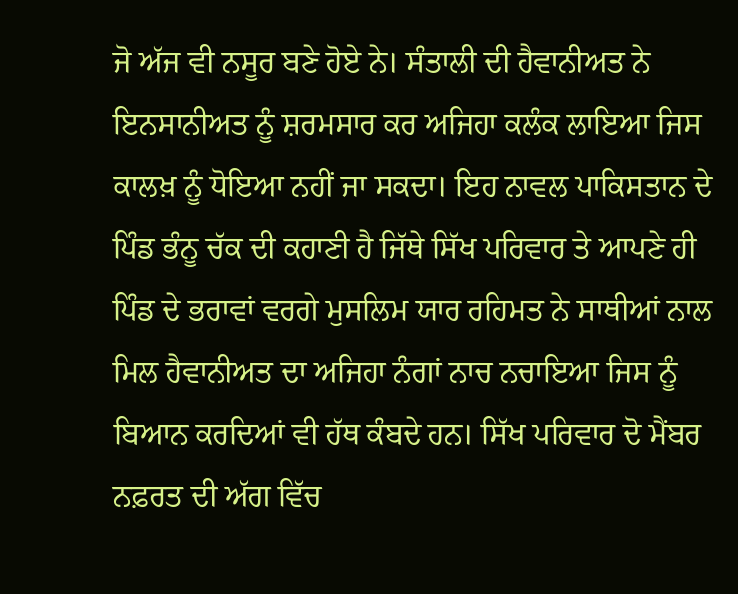ਜੋ ਅੱਜ ਵੀ ਨਸੂਰ ਬਣੇ ਹੋਏ ਨੇ। ਸੰਤਾਲੀ ਦੀ ਹੈਵਾਨੀਅਤ ਨੇ ਇਨਸਾਨੀਅਤ ਨੂੰ ਸ਼ਰਮਸਾਰ ਕਰ ਅਜਿਹਾ ਕਲੰਕ ਲਾਇਆ ਜਿਸ ਕਾਲਖ਼ ਨੂੰ ਧੋਇਆ ਨਹੀਂ ਜਾ ਸਕਦਾ। ਇਹ ਨਾਵਲ ਪਾਕਿਸਤਾਨ ਦੇ ਪਿੰਡ ਭੰਨੂ ਚੱਕ ਦੀ ਕਹਾਣੀ ਹੈ ਜਿੱਥੇ ਸਿੱਖ ਪਰਿਵਾਰ ਤੇ ਆਪਣੇ ਹੀ ਪਿੰਡ ਦੇ ਭਰਾਵਾਂ ਵਰਗੇ ਮੁਸਲਿਮ ਯਾਰ ਰਹਿਮਤ ਨੇ ਸਾਥੀਆਂ ਨਾਲ ਮਿਲ ਹੈਵਾਨੀਅਤ ਦਾ ਅਜਿਹਾ ਨੰਗਾਂ ਨਾਚ ਨਚਾਇਆ ਜਿਸ ਨੂੰ ਬਿਆਨ ਕਰਦਿਆਂ ਵੀ ਹੱਥ ਕੰਬਦੇ ਹਨ। ਸਿੱਖ ਪਰਿਵਾਰ ਦੋ ਮੈਂਬਰ ਨਫ਼ਰਤ ਦੀ ਅੱਗ ਵਿੱਚ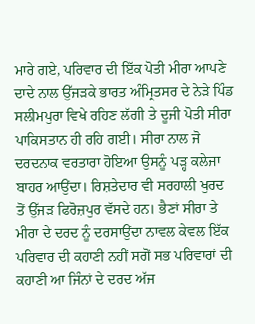ਮਾਰੇ ਗਏ, ਪਰਿਵਾਰ ਦੀ ਇੱਕ ਪੋਤੀ ਮੀਰਾ ਆਪਣੇ ਦਾਦੇ ਨਾਲ ਉੱਜੜਕੇ ਭਾਰਤ ਅੰਮ੍ਰਿਤਸਰ ਦੇ ਨੇੜੇ ਪਿੰਡ ਸਲੀਮਪੁਰਾ ਵਿਖੇ ਰਹਿਣ ਲੱਗੀ ਤੇ ਦੂਜੀ ਪੋਤੀ ਸੀਰਾ ਪਾਕਿਸਤਾਨ ਹੀ ਰਹਿ ਗਈ। ਸੀਰਾ ਨਾਲ ਜੋ ਦਰਦਨਾਕ ਵਰਤਾਰਾ ਹੋਇਆ ਉਸਨੂੰ ਪੜ੍ਹ ਕਲੇਜਾ ਬਾਹਰ ਆਉਂਦਾ। ਰਿਸ਼ਤੇਦਾਰ ਵੀ ਸਰਹਾਲੀ ਖੁਰਦ ਤੋਂ ਉੱਜੜ ਫਿਰੋਜ਼ਪੁਰ ਵੱਸਦੇ ਹਨ। ਭੈਣਾਂ ਸੀਰਾ ਤੇ ਮੀਰਾ ਦੇ ਦਰਦ ਨੂੰ ਦਰਸਾਉਂਦਾ ਨਾਵਲ ਕੇਵਲ ਇੱਕ ਪਰਿਵਾਰ ਦੀ ਕਹਾਣੀ ਨਹੀਂ ਸਗੋਂ ਸਭ ਪਰਿਵਾਰਾਂ ਦੀ ਕਹਾਣੀ ਆ ਜਿੰਨਾਂ ਦੇ ਦਰਦ ਅੱਜ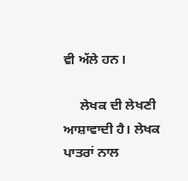ਵੀ ਅੱਲੇ ਹਨ।

     ਲੇਖਕ ਦੀ ਲੇਖਣੀ ਆਸ਼ਾਵਾਦੀ ਹੈ। ਲੇਖਕ ਪਾਤਰਾਂ ਨਾਲ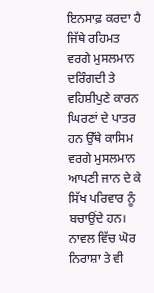ਇਨਸਾਫ਼ ਕਰਦਾ ਹੈ ਜਿੱਥੇ ਰਹਿਮਤ ਵਰਗੇ ਮੁਸਲਮਾਨ ਦਰਿੰਗਦੀ ਤੇ ਵਹਿਸ਼ੀਪੁਣੇ ਕਾਰਨ ਘਿਰਣਾਂ ਦੇ ਪਾਤਰ ਹਨ ਉੱਥੇ ਕਾਸਿਮ ਵਰਗੇ ਮੁਸਲਮਾਨ ਆਪਣੀ ਜਾਨ ਦੇ ਕੇ ਸਿੱਖ ਪਰਿਵਾਰ ਨੂੰ ਬਚਾਉਂਦੇ ਹਨ। ਨਾਵਲ ਵਿੱਚ ਘੋਰ ਨਿਰਾਸ਼ਾ ਤੇ ਵੀ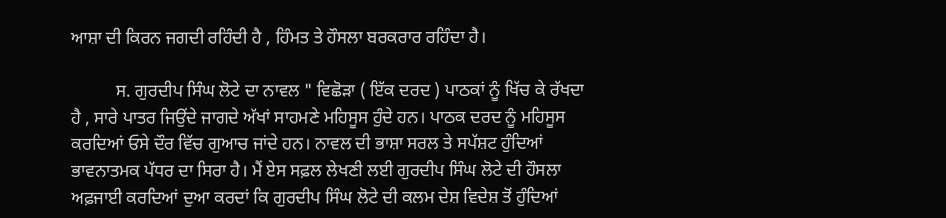ਆਸ਼ਾ ਦੀ ਕਿਰਨ ਜਗਦੀ ਰਹਿੰਦੀ ਹੈ , ਹਿੰਮਤ ਤੇ ਹੌਸਲਾ ਬਰਕਰਾਰ ਰਹਿੰਦਾ ਹੈ।

          ਸ. ਗੁਰਦੀਪ ਸਿੰਘ ਲੋਟੇ ਦਾ ਨਾਵਲ " ਵਿਛੋੜਾ ( ਇੱਕ ਦਰਦ ) ਪਾਠਕਾਂ ਨੂੰ ਖਿੱਚ ਕੇ ਰੱਖਦਾ ਹੈ , ਸਾਰੇ ਪਾਤਰ ਜਿਉਂਦੇ ਜਾਗਦੇ ਅੱਖਾਂ ਸਾਹਮਣੇ ਮਹਿਸੂਸ ਹੁੰਦੇ ਹਨ। ਪਾਠਕ ਦਰਦ ਨੂੰ ਮਹਿਸੂਸ ਕਰਦਿਆਂ ਓਸੇ ਦੌਰ ਵਿੱਚ ਗੁਆਚ ਜਾਂਦੇ ਹਨ। ਨਾਵਲ ਦੀ ਭਾਸ਼ਾ ਸਰਲ ਤੇ ਸਪੱਸ਼ਟ ਹੁੰਦਿਆਂ ਭਾਵਨਾਤਮਕ ਪੱਧਰ ਦਾ ਸਿਰਾ ਹੈ। ਮੈਂ ਏਸ ਸਫ਼ਲ ਲੇਖਣੀ ਲਈ ਗੁਰਦੀਪ ਸਿੰਘ ਲੋਟੇ ਦੀ ਹੌਸਲਾ ਅਫ਼ਜਾਈ ਕਰਦਿਆਂ ਦੁਆ ਕਰਦਾਂ ਕਿ ਗੁਰਦੀਪ ਸਿੰਘ ਲੋਟੇ ਦੀ ਕਲਮ ਦੇਸ਼ ਵਿਦੇਸ਼ ਤੋਂ ਹੁੰਦਿਆਂ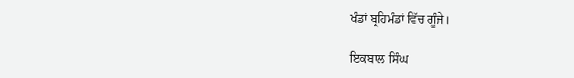ਖੰਡਾਂ ਬ੍ਰਹਿਮੰਡਾਂ ਵਿੱਚ ਗੂੰਜੇ।

ਇਕਬਾਲ ਸਿੰਘ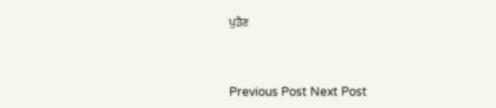ਪੁੜੈਣ



Previous Post Next Post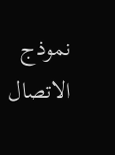نموذج الاتصال